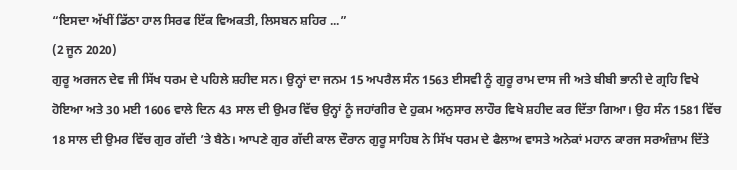“ਇਸਦਾ ਅੱਖੀਂ ਡਿੱਠਾ ਹਾਲ ਸਿਰਫ ਇੱਕ ਵਿਅਕਤੀ, ਲਿਸਬਨ ਸ਼ਹਿਰ ...”
(2 ਜੂਨ 2020)
ਗੁਰੂ ਅਰਜਨ ਦੇਵ ਜੀ ਸਿੱਖ ਧਰਮ ਦੇ ਪਹਿਲੇ ਸ਼ਹੀਦ ਸਨ। ਉਨ੍ਹਾਂ ਦਾ ਜਨਮ 15 ਅਪਰੈਲ ਸੰਨ 1563 ਈਸਵੀ ਨੂੰ ਗੁਰੂ ਰਾਮ ਦਾਸ ਜੀ ਅਤੇ ਬੀਬੀ ਭਾਨੀ ਦੇ ਗ੍ਰਹਿ ਵਿਖੇ ਹੋਇਆ ਅਤੇ 30 ਮਈ 1606 ਵਾਲੇ ਦਿਨ 43 ਸਾਲ ਦੀ ਉਮਰ ਵਿੱਚ ਉਨ੍ਹਾਂ ਨੂੰ ਜਹਾਂਗੀਰ ਦੇ ਹੁਕਮ ਅਨੁਸਾਰ ਲਾਹੌਰ ਵਿਖੇ ਸ਼ਹੀਦ ਕਰ ਦਿੱਤਾ ਗਿਆ। ਉਹ ਸੰਨ 1581 ਵਿੱਚ 18 ਸਾਲ ਦੀ ਉਮਰ ਵਿੱਚ ਗੁਰ ਗੱਦੀ ’ਤੇ ਬੈਠੇ। ਆਪਣੇ ਗੁਰ ਗੱਦੀ ਕਾਲ ਦੌਰਾਨ ਗੁਰੂ ਸਾਹਿਬ ਨੇ ਸਿੱਖ ਧਰਮ ਦੇ ਫੈਲਾਅ ਵਾਸਤੇ ਅਨੇਕਾਂ ਮਹਾਨ ਕਾਰਜ ਸਰਅੰਜ਼ਾਮ ਦਿੱਤੇ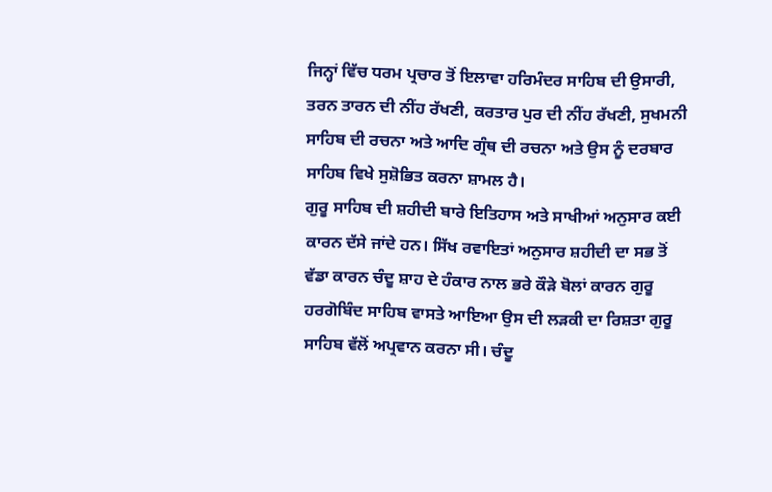ਜਿਨ੍ਹਾਂ ਵਿੱਚ ਧਰਮ ਪ੍ਰਚਾਰ ਤੋਂ ਇਲਾਵਾ ਹਰਿਮੰਦਰ ਸਾਹਿਬ ਦੀ ਉਸਾਰੀ, ਤਰਨ ਤਾਰਨ ਦੀ ਨੀਂਹ ਰੱਖਣੀ, ਕਰਤਾਰ ਪੁਰ ਦੀ ਨੀਂਹ ਰੱਖਣੀ, ਸੁਖਮਨੀ ਸਾਹਿਬ ਦੀ ਰਚਨਾ ਅਤੇ ਆਦਿ ਗ੍ਰੰਥ ਦੀ ਰਚਨਾ ਅਤੇ ਉਸ ਨੂੰ ਦਰਬਾਰ ਸਾਹਿਬ ਵਿਖੇ ਸੁਸ਼ੋਭਿਤ ਕਰਨਾ ਸ਼ਾਮਲ ਹੈ।
ਗੁਰੂ ਸਾਹਿਬ ਦੀ ਸ਼ਹੀਦੀ ਬਾਰੇ ਇਤਿਹਾਸ ਅਤੇ ਸਾਖੀਆਂ ਅਨੁਸਾਰ ਕਈ ਕਾਰਨ ਦੱਸੇ ਜਾਂਦੇ ਹਨ। ਸਿੱਖ ਰਵਾਇਤਾਂ ਅਨੁਸਾਰ ਸ਼ਹੀਦੀ ਦਾ ਸਭ ਤੋਂ ਵੱਡਾ ਕਾਰਨ ਚੰਦੂ ਸ਼ਾਹ ਦੇ ਹੰਕਾਰ ਨਾਲ ਭਰੇ ਕੌੜੇ ਬੋਲਾਂ ਕਾਰਨ ਗੁਰੂ ਹਰਗੋਬਿੰਦ ਸਾਹਿਬ ਵਾਸਤੇ ਆਇਆ ਉਸ ਦੀ ਲੜਕੀ ਦਾ ਰਿਸ਼ਤਾ ਗੁਰੂ ਸਾਹਿਬ ਵੱਲੋਂ ਅਪ੍ਰਵਾਨ ਕਰਨਾ ਸੀ। ਚੰਦੂ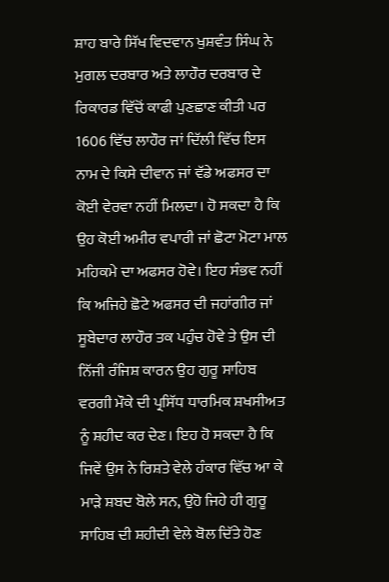ਸ਼ਾਹ ਬਾਰੇ ਸਿੱਖ ਵਿਦਵਾਨ ਖੁਸ਼ਵੰਤ ਸਿੰਘ ਨੇ ਮੁਗਲ ਦਰਬਾਰ ਅਤੇ ਲਾਹੌਰ ਦਰਬਾਰ ਦੇ ਰਿਕਾਰਡ ਵਿੱਚੋਂ ਕਾਫੀ ਪੁਣਛਾਣ ਕੀਤੀ ਪਰ 1606 ਵਿੱਚ ਲਾਹੌਰ ਜਾਂ ਦਿੱਲੀ ਵਿੱਚ ਇਸ ਨਾਮ ਦੇ ਕਿਸੇ ਦੀਵਾਨ ਜਾਂ ਵੱਡੇ ਅਫਸਰ ਦਾ ਕੋਈ ਵੇਰਵਾ ਨਹੀਂ ਮਿਲਦਾ। ਹੋ ਸਕਦਾ ਹੈ ਕਿ ਉਹ ਕੋਈ ਅਮੀਰ ਵਪਾਰੀ ਜਾਂ ਛੋਟਾ ਮੋਟਾ ਮਾਲ ਮਹਿਕਮੇ ਦਾ ਅਫਸਰ ਹੋਵੇ। ਇਹ ਸੰਭਵ ਨਹੀਂ ਕਿ ਅਜਿਹੇ ਛੋਟੇ ਅਫਸਰ ਦੀ ਜਹਾਂਗੀਰ ਜਾਂ ਸੂਬੇਦਾਰ ਲਾਹੌਰ ਤਕ ਪਹੁੰਚ ਹੋਵੇ ਤੇ ਉਸ ਦੀ ਨਿੱਜੀ ਰੰਜਿਸ਼ ਕਾਰਨ ਉਹ ਗੁਰੂ ਸਾਹਿਬ ਵਰਗੀ ਮੌਕੇ ਦੀ ਪ੍ਰਸਿੱਧ ਧਾਰਮਿਕ ਸ਼ਖਸੀਅਤ ਨੂੰ ਸ਼ਹੀਦ ਕਰ ਦੇਣ। ਇਹ ਹੋ ਸਕਦਾ ਹੈ ਕਿ ਜਿਵੇਂ ਉਸ ਨੇ ਰਿਸ਼ਤੇ ਵੇਲੇ ਹੰਕਾਰ ਵਿੱਚ ਆ ਕੇ ਮਾੜੇ ਸ਼ਬਦ ਬੋਲੇ ਸਨ, ਉਹੋ ਜਿਹੇ ਹੀ ਗੁਰੂ ਸਾਹਿਬ ਦੀ ਸ਼ਹੀਦੀ ਵੇਲੇ ਬੋਲ ਦਿੱਤੇ ਹੋਣ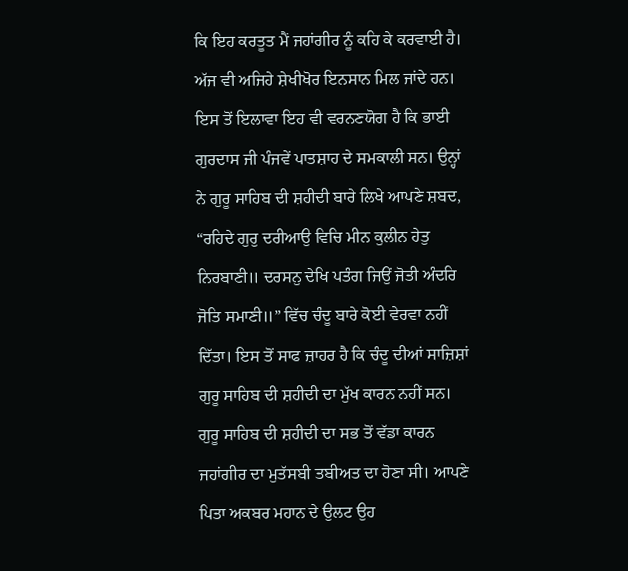ਕਿ ਇਹ ਕਰਤੂਤ ਮੈਂ ਜਹਾਂਗੀਰ ਨੂੰ ਕਹਿ ਕੇ ਕਰਵਾਈ ਹੈ। ਅੱਜ ਵੀ ਅਜਿਹੇ ਸ਼ੇਖੀਖੋਰ ਇਨਸਾਨ ਮਿਲ ਜਾਂਦੇ ਹਨ। ਇਸ ਤੋਂ ਇਲਾਵਾ ਇਹ ਵੀ ਵਰਨਣਯੋਗ ਹੈ ਕਿ ਭਾਈ ਗੁਰਦਾਸ ਜੀ ਪੰਜਵੇਂ ਪਾਤਸ਼ਾਹ ਦੇ ਸਮਕਾਲੀ ਸਨ। ਉਨ੍ਹਾਂ ਨੇ ਗੁਰੂ ਸਾਹਿਬ ਦੀ ਸ਼ਹੀਦੀ ਬਾਰੇ ਲਿਖੇ ਆਪਣੇ ਸ਼ਬਦ, “ਰਹਿਦੇ ਗੁਰੁ ਦਰੀਆਉ ਵਿਚਿ ਮੀਨ ਕੁਲੀਨ ਹੇਤੁ ਨਿਰਬਾਣੀ॥ ਦਰਸਨੁ ਦੇਖਿ ਪਤੰਗ ਜਿਉਂ ਜੋਤੀ ਅੰਦਰਿ ਜੋਤਿ ਸਮਾਣੀ॥” ਵਿੱਚ ਚੰਦੂ ਬਾਰੇ ਕੋਈ ਵੇਰਵਾ ਨਹੀਂ ਦਿੱਤਾ। ਇਸ ਤੋਂ ਸਾਫ ਜ਼ਾਹਰ ਹੈ ਕਿ ਚੰਦੂ ਦੀਆਂ ਸਾਜ਼ਿਸ਼ਾਂ ਗੁਰੂ ਸਾਹਿਬ ਦੀ ਸ਼ਹੀਦੀ ਦਾ ਮੁੱਖ ਕਾਰਨ ਨਹੀਂ ਸਨ।
ਗੁਰੂ ਸਾਹਿਬ ਦੀ ਸ਼ਹੀਦੀ ਦਾ ਸਭ ਤੋਂ ਵੱਡਾ ਕਾਰਨ ਜਹਾਂਗੀਰ ਦਾ ਮੁਤੱਸਬੀ ਤਬੀਅਤ ਦਾ ਹੋਣਾ ਸੀ। ਆਪਣੇ ਪਿਤਾ ਅਕਬਰ ਮਹਾਨ ਦੇ ਉਲਟ ਉਹ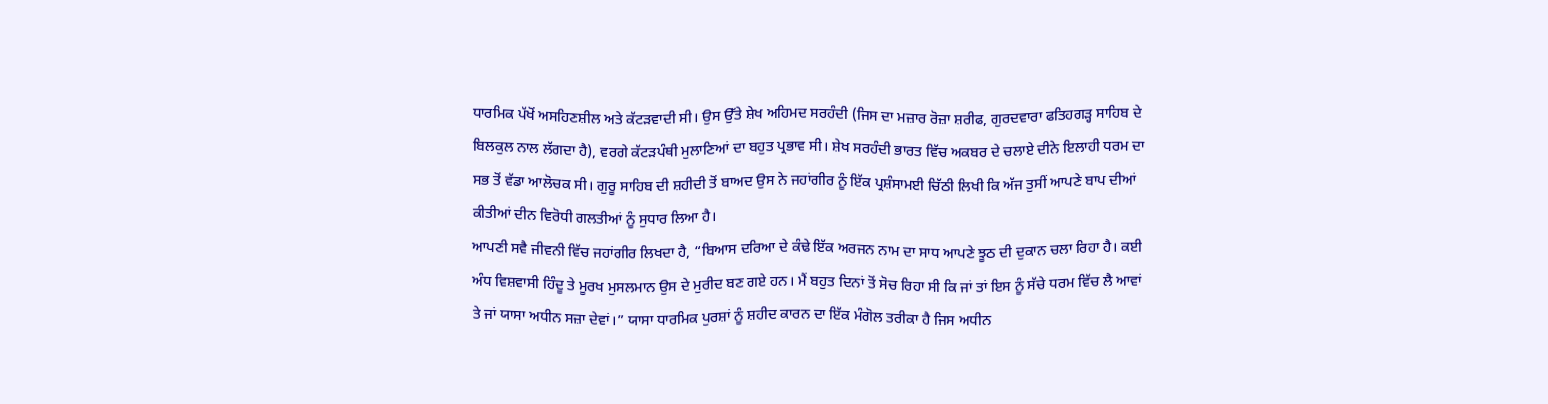ਧਾਰਮਿਕ ਪੱਖੋਂ ਅਸਹਿਣਸ਼ੀਲ ਅਤੇ ਕੱਟੜਵਾਦੀ ਸੀ। ਉਸ ਉੱਤੇ ਸ਼ੇਖ ਅਹਿਮਦ ਸਰਹੰਦੀ (ਜਿਸ ਦਾ ਮਜ਼ਾਰ ਰੋਜ਼ਾ ਸ਼ਰੀਫ, ਗੁਰਦਵਾਰਾ ਫਤਿਹਗੜ੍ਹ ਸਾਹਿਬ ਦੇ ਬਿਲਕੁਲ ਨਾਲ ਲੱਗਦਾ ਹੈ), ਵਰਗੇ ਕੱਟੜਪੰਥੀ ਮੁਲਾਣਿਆਂ ਦਾ ਬਹੁਤ ਪ੍ਰਭਾਵ ਸੀ। ਸ਼ੇਖ ਸਰਹੰਦੀ ਭਾਰਤ ਵਿੱਚ ਅਕਬਰ ਦੇ ਚਲਾਏ ਦੀਨੇ ਇਲਾਹੀ ਧਰਮ ਦਾ ਸਭ ਤੋਂ ਵੱਡਾ ਆਲੋਚਕ ਸੀ। ਗੁਰੂ ਸਾਹਿਬ ਦੀ ਸ਼ਹੀਦੀ ਤੋਂ ਬਾਅਦ ਉਸ ਨੇ ਜਹਾਂਗੀਰ ਨੂੰ ਇੱਕ ਪ੍ਰਸ਼ੰਸਾਮਈ ਚਿੱਠੀ ਲਿਖੀ ਕਿ ਅੱਜ ਤੁਸੀਂ ਆਪਣੇ ਬਾਪ ਦੀਆਂ ਕੀਤੀਆਂ ਦੀਨ ਵਿਰੋਧੀ ਗਲਤੀਆਂ ਨੂੰ ਸੁਧਾਰ ਲਿਆ ਹੈ।
ਆਪਣੀ ਸਵੈ ਜੀਵਨੀ ਵਿੱਚ ਜਹਾਂਗੀਰ ਲਿਖਦਾ ਹੈ, “ਬਿਆਸ ਦਰਿਆ ਦੇ ਕੰਢੇ ਇੱਕ ਅਰਜਨ ਨਾਮ ਦਾ ਸਾਧ ਆਪਣੇ ਝੂਠ ਦੀ ਦੁਕਾਨ ਚਲਾ ਰਿਹਾ ਹੈ। ਕਈ ਅੰਧ ਵਿਸ਼ਵਾਸੀ ਹਿੰਦੂ ਤੇ ਮੂਰਖ ਮੁਸਲਮਾਨ ਉਸ ਦੇ ਮੁਰੀਦ ਬਣ ਗਏ ਹਨ। ਮੈਂ ਬਹੁਤ ਦਿਨਾਂ ਤੋਂ ਸੋਚ ਰਿਹਾ ਸੀ ਕਿ ਜਾਂ ਤਾਂ ਇਸ ਨੂੰ ਸੱਚੇ ਧਰਮ ਵਿੱਚ ਲੈ ਆਵਾਂ ਤੇ ਜਾਂ ਯਾਸਾ ਅਧੀਨ ਸਜ਼ਾ ਦੇਵਾਂ।” ਯਾਸਾ ਧਾਰਮਿਕ ਪੁਰਸ਼ਾਂ ਨੂੰ ਸ਼ਹੀਦ ਕਾਰਨ ਦਾ ਇੱਕ ਮੰਗੋਲ ਤਰੀਕਾ ਹੈ ਜਿਸ ਅਧੀਨ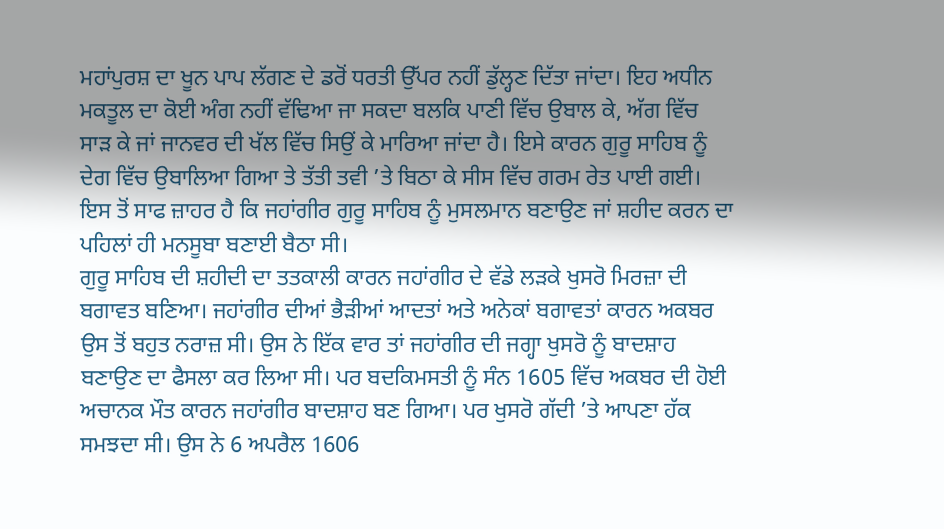ਮਹਾਂਪੁਰਸ਼ ਦਾ ਖੂਨ ਪਾਪ ਲੱਗਣ ਦੇ ਡਰੋਂ ਧਰਤੀ ਉੱਪਰ ਨਹੀਂ ਡੁੱਲ੍ਹਣ ਦਿੱਤਾ ਜਾਂਦਾ। ਇਹ ਅਧੀਨ ਮਕਤੂਲ ਦਾ ਕੋਈ ਅੰਗ ਨਹੀਂ ਵੱਢਿਆ ਜਾ ਸਕਦਾ ਬਲਕਿ ਪਾਣੀ ਵਿੱਚ ਉਬਾਲ ਕੇ, ਅੱਗ ਵਿੱਚ ਸਾੜ ਕੇ ਜਾਂ ਜਾਨਵਰ ਦੀ ਖੱਲ ਵਿੱਚ ਸਿਉਂ ਕੇ ਮਾਰਿਆ ਜਾਂਦਾ ਹੈ। ਇਸੇ ਕਾਰਨ ਗੁਰੂ ਸਾਹਿਬ ਨੂੰ ਦੇਗ ਵਿੱਚ ਉਬਾਲਿਆ ਗਿਆ ਤੇ ਤੱਤੀ ਤਵੀ ’ਤੇ ਬਿਠਾ ਕੇ ਸੀਸ ਵਿੱਚ ਗਰਮ ਰੇਤ ਪਾਈ ਗਈ। ਇਸ ਤੋਂ ਸਾਫ ਜ਼ਾਹਰ ਹੈ ਕਿ ਜਹਾਂਗੀਰ ਗੁਰੂ ਸਾਹਿਬ ਨੂੰ ਮੁਸਲਮਾਨ ਬਣਾਉਣ ਜਾਂ ਸ਼ਹੀਦ ਕਰਨ ਦਾ ਪਹਿਲਾਂ ਹੀ ਮਨਸੂਬਾ ਬਣਾਈ ਬੈਠਾ ਸੀ।
ਗੁਰੂ ਸਾਹਿਬ ਦੀ ਸ਼ਹੀਦੀ ਦਾ ਤਤਕਾਲੀ ਕਾਰਨ ਜਹਾਂਗੀਰ ਦੇ ਵੱਡੇ ਲੜਕੇ ਖੁਸਰੋ ਮਿਰਜ਼ਾ ਦੀ ਬਗਾਵਤ ਬਣਿਆ। ਜਹਾਂਗੀਰ ਦੀਆਂ ਭੈੜੀਆਂ ਆਦਤਾਂ ਅਤੇ ਅਨੇਕਾਂ ਬਗਾਵਤਾਂ ਕਾਰਨ ਅਕਬਰ ਉਸ ਤੋਂ ਬਹੁਤ ਨਰਾਜ਼ ਸੀ। ਉਸ ਨੇ ਇੱਕ ਵਾਰ ਤਾਂ ਜਹਾਂਗੀਰ ਦੀ ਜਗ੍ਹਾ ਖੁਸਰੋ ਨੂੰ ਬਾਦਸ਼ਾਹ ਬਣਾਉਣ ਦਾ ਫੈਸਲਾ ਕਰ ਲਿਆ ਸੀ। ਪਰ ਬਦਕਿਮਸਤੀ ਨੂੰ ਸੰਨ 1605 ਵਿੱਚ ਅਕਬਰ ਦੀ ਹੋਈ ਅਚਾਨਕ ਮੌਤ ਕਾਰਨ ਜਹਾਂਗੀਰ ਬਾਦਸ਼ਾਹ ਬਣ ਗਿਆ। ਪਰ ਖੁਸਰੋ ਗੱਦੀ ’ਤੇ ਆਪਣਾ ਹੱਕ ਸਮਝਦਾ ਸੀ। ਉਸ ਨੇ 6 ਅਪਰੈਲ 1606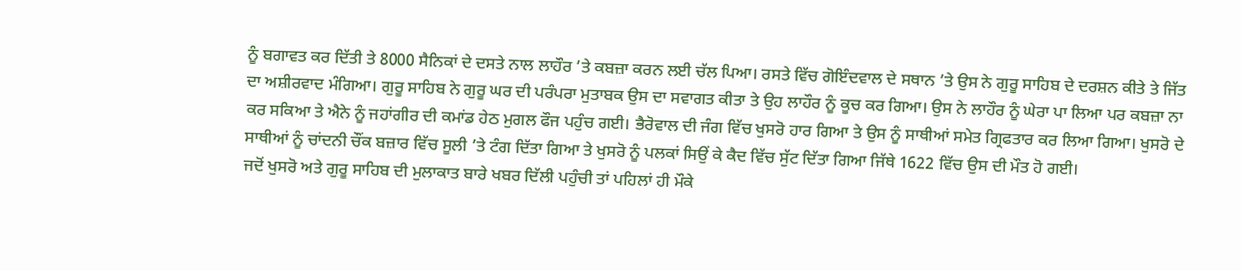ਨੂੰ ਬਗਾਵਤ ਕਰ ਦਿੱਤੀ ਤੇ 8000 ਸੈਨਿਕਾਂ ਦੇ ਦਸਤੇ ਨਾਲ ਲਾਹੌਰ ’ਤੇ ਕਬਜ਼ਾ ਕਰਨ ਲਈ ਚੱਲ ਪਿਆ। ਰਸਤੇ ਵਿੱਚ ਗੋਇੰਦਵਾਲ ਦੇ ਸਥਾਨ ’ਤੇ ਉਸ ਨੇ ਗੁਰੂ ਸਾਹਿਬ ਦੇ ਦਰਸ਼ਨ ਕੀਤੇ ਤੇ ਜਿੱਤ ਦਾ ਅਸ਼ੀਰਵਾਦ ਮੰਗਿਆ। ਗੁਰੂ ਸਾਹਿਬ ਨੇ ਗੁਰੂ ਘਰ ਦੀ ਪਰੰਪਰਾ ਮੁਤਾਬਕ ਉਸ ਦਾ ਸਵਾਗਤ ਕੀਤਾ ਤੇ ਉਹ ਲਾਹੌਰ ਨੂੰ ਕੂਚ ਕਰ ਗਿਆ। ਉਸ ਨੇ ਲਾਹੌਰ ਨੂੰ ਘੇਰਾ ਪਾ ਲਿਆ ਪਰ ਕਬਜ਼ਾ ਨਾ ਕਰ ਸਕਿਆ ਤੇ ਐਨੇ ਨੂੰ ਜਹਾਂਗੀਰ ਦੀ ਕਮਾਂਡ ਹੇਠ ਮੁਗਲ ਫੌਜ ਪਹੁੰਚ ਗਈ। ਭੈਰੋਵਾਲ ਦੀ ਜੰਗ ਵਿੱਚ ਖੁਸਰੋ ਹਾਰ ਗਿਆ ਤੇ ਉਸ ਨੂੰ ਸਾਥੀਆਂ ਸਮੇਤ ਗ੍ਰਿਫਤਾਰ ਕਰ ਲਿਆ ਗਿਆ। ਖੁਸਰੋ ਦੇ ਸਾਥੀਆਂ ਨੂੰ ਚਾਂਦਨੀ ਚੌਂਕ ਬਜ਼ਾਰ ਵਿੱਚ ਸੂਲੀ ’ਤੇ ਟੰਗ ਦਿੱਤਾ ਗਿਆ ਤੇ ਖੁਸਰੋ ਨੂੰ ਪਲਕਾਂ ਸਿਉਂ ਕੇ ਕੈਦ ਵਿੱਚ ਸੁੱਟ ਦਿੱਤਾ ਗਿਆ ਜਿੱਥੇ 1622 ਵਿੱਚ ਉਸ ਦੀ ਮੌਤ ਹੋ ਗਈ।
ਜਦੋਂ ਖੁਸਰੋ ਅਤੇ ਗੁਰੂ ਸਾਹਿਬ ਦੀ ਮੁਲਾਕਾਤ ਬਾਰੇ ਖਬਰ ਦਿੱਲੀ ਪਹੁੰਚੀ ਤਾਂ ਪਹਿਲਾਂ ਹੀ ਮੌਕੇ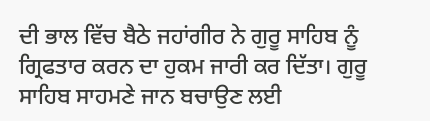ਦੀ ਭਾਲ ਵਿੱਚ ਬੈਠੇ ਜਹਾਂਗੀਰ ਨੇ ਗੁਰੂ ਸਾਹਿਬ ਨੂੰ ਗ੍ਰਿਫਤਾਰ ਕਰਨ ਦਾ ਹੁਕਮ ਜਾਰੀ ਕਰ ਦਿੱਤਾ। ਗੁਰੂ ਸਾਹਿਬ ਸਾਹਮਣੇ ਜਾਨ ਬਚਾਉਣ ਲਈ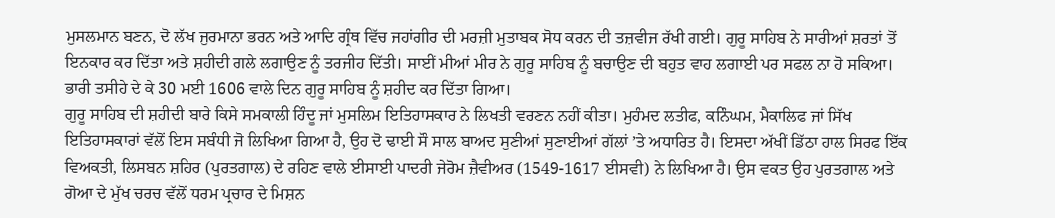ਮੁਸਲਮਾਨ ਬਣਨ, ਦੋ ਲੱਖ ਜੁਰਮਾਨਾ ਭਰਨ ਅਤੇ ਆਦਿ ਗ੍ਰੰਥ ਵਿੱਚ ਜਹਾਂਗੀਰ ਦੀ ਮਰਜ਼ੀ ਮੁਤਾਬਕ ਸੋਧ ਕਰਨ ਦੀ ਤਜ਼ਵੀਜ ਰੱਖੀ ਗਈ। ਗੁਰੂ ਸਾਹਿਬ ਨੇ ਸਾਰੀਆਂ ਸ਼ਰਤਾਂ ਤੋਂ ਇਨਕਾਰ ਕਰ ਦਿੱਤਾ ਅਤੇ ਸ਼ਹੀਦੀ ਗਲੇ ਲਗਾਉਣ ਨੂੰ ਤਰਜੀਹ ਦਿੱਤੀ। ਸਾਈਂ ਮੀਆਂ ਮੀਰ ਨੇ ਗੁਰੂ ਸਾਹਿਬ ਨੂੰ ਬਚਾਉਣ ਦੀ ਬਹੁਤ ਵਾਹ ਲਗਾਈ ਪਰ ਸਫਲ ਨਾ ਹੋ ਸਕਿਆ। ਭਾਰੀ ਤਸੀਹੇ ਦੇ ਕੇ 30 ਮਈ 1606 ਵਾਲੇ ਦਿਨ ਗੁਰੂ ਸਾਹਿਬ ਨੂੰ ਸ਼ਹੀਦ ਕਰ ਦਿੱਤਾ ਗਿਆ।
ਗੁਰੂ ਸਾਹਿਬ ਦੀ ਸ਼ਹੀਦੀ ਬਾਰੇ ਕਿਸੇ ਸਮਕਾਲੀ ਹਿੰਦੂ ਜਾਂ ਮੁਸਲਿਮ ਇਤਿਹਾਸਕਾਰ ਨੇ ਲਿਖਤੀ ਵਰਣਨ ਨਹੀਂ ਕੀਤਾ। ਮੁਹੰਮਦ ਲਤੀਫ, ਕਨਿੰਘਮ, ਮੈਕਾਲਿਫ ਜਾਂ ਸਿੱਖ ਇਤਿਹਾਸਕਾਰਾਂ ਵੱਲੋਂ ਇਸ ਸਬੰਧੀ ਜੋ ਲਿਖਿਆ ਗਿਆ ਹੈ, ਉਹ ਦੋ ਢਾਈ ਸੌ ਸਾਲ ਬਾਅਦ ਸੁਣੀਆਂ ਸੁਣਾਈਆਂ ਗੱਲਾਂ ’ਤੇ ਅਧਾਰਿਤ ਹੈ। ਇਸਦਾ ਅੱਖੀਂ ਡਿੱਠਾ ਹਾਲ ਸਿਰਫ ਇੱਕ ਵਿਅਕਤੀ, ਲਿਸਬਨ ਸ਼ਹਿਰ (ਪੁਰਤਗਾਲ) ਦੇ ਰਹਿਣ ਵਾਲੇ ਈਸਾਈ ਪਾਦਰੀ ਜੇਰੋਮ ਜ਼ੈਵੀਅਰ (1549-1617 ਈਸਵੀ) ਨੇ ਲਿਖਿਆ ਹੈ। ਉਸ ਵਕਤ ਉਹ ਪੁਰਤਗਾਲ ਅਤੇ ਗੋਆ ਦੇ ਮੁੱਖ ਚਰਚ ਵੱਲੋਂ ਧਰਮ ਪ੍ਰਚਾਰ ਦੇ ਮਿਸ਼ਨ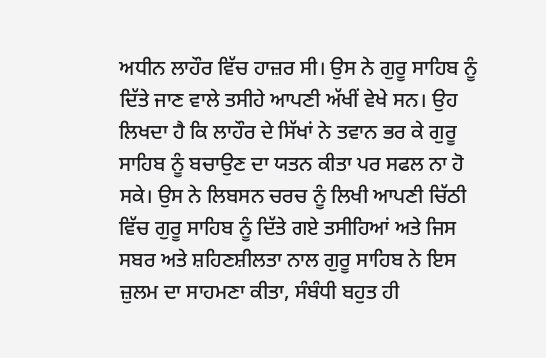ਅਧੀਨ ਲਾਹੌਰ ਵਿੱਚ ਹਾਜ਼ਰ ਸੀ। ਉਸ ਨੇ ਗੁਰੂ ਸਾਹਿਬ ਨੂੰ ਦਿੱਤੇ ਜਾਣ ਵਾਲੇ ਤਸੀਹੇ ਆਪਣੀ ਅੱਖੀਂ ਵੇਖੇ ਸਨ। ਉਹ ਲਿਖਦਾ ਹੈ ਕਿ ਲਾਹੌਰ ਦੇ ਸਿੱਖਾਂ ਨੇ ਤਵਾਨ ਭਰ ਕੇ ਗੁਰੂ ਸਾਹਿਬ ਨੂੰ ਬਚਾਉਣ ਦਾ ਯਤਨ ਕੀਤਾ ਪਰ ਸਫਲ ਨਾ ਹੋ ਸਕੇ। ਉਸ ਨੇ ਲਿਬਸਨ ਚਰਚ ਨੂੰ ਲਿਖੀ ਆਪਣੀ ਚਿੱਠੀ ਵਿੱਚ ਗੁਰੂ ਸਾਹਿਬ ਨੂੰ ਦਿੱਤੇ ਗਏ ਤਸੀਹਿਆਂ ਅਤੇ ਜਿਸ ਸਬਰ ਅਤੇ ਸ਼ਹਿਣਸ਼ੀਲਤਾ ਨਾਲ ਗੁਰੂ ਸਾਹਿਬ ਨੇ ਇਸ ਜ਼ੁਲਮ ਦਾ ਸਾਹਮਣਾ ਕੀਤਾ, ਸੰਬੰਧੀ ਬਹੁਤ ਹੀ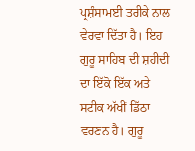ਪ੍ਰਸ਼ੰਸਾਮਈ ਤਰੀਕੇ ਨਾਲ ਵੇਰਵਾ ਦਿੱਤਾ ਹੈ। ਇਹ ਗੁਰੂ ਸਾਹਿਬ ਦੀ ਸ਼ਹੀਦੀ ਦਾ ਇੱਕੋ ਇੱਕ ਅਤੇ ਸਟੀਕ ਅੱਖੀਂ ਡਿੱਠਾ ਵਰਣਨ ਹੈ। ਗੁਰੂ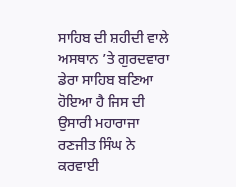ਸਾਹਿਬ ਦੀ ਸ਼ਹੀਦੀ ਵਾਲੇ ਅਸਥਾਨ ’ਤੇ ਗੁਰਦਵਾਰਾ ਡੇਰਾ ਸਾਹਿਬ ਬਣਿਆ ਹੋਇਆ ਹੈ ਜਿਸ ਦੀ ਉਸਾਰੀ ਮਹਾਰਾਜਾ ਰਣਜੀਤ ਸਿੰਘ ਨੇ ਕਰਵਾਈ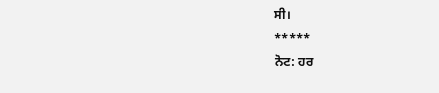ਸੀ।
*****
ਨੋਟ: ਹਰ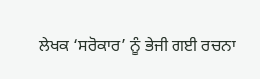ਲੇਖਕ ‘ਸਰੋਕਾਰ’ ਨੂੰ ਭੇਜੀ ਗਈ ਰਚਨਾ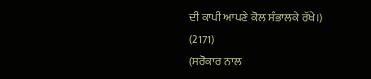ਦੀ ਕਾਪੀ ਆਪਣੇ ਕੋਲ ਸੰਭਾਲਕੇ ਰੱਖੇ।)
(2171)
(ਸਰੋਕਾਰ ਨਾਲ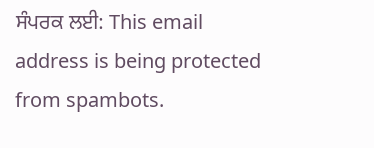ਸੰਪਰਕ ਲਈ: This email address is being protected from spambots.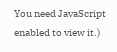You need JavaScript enabled to view it.)